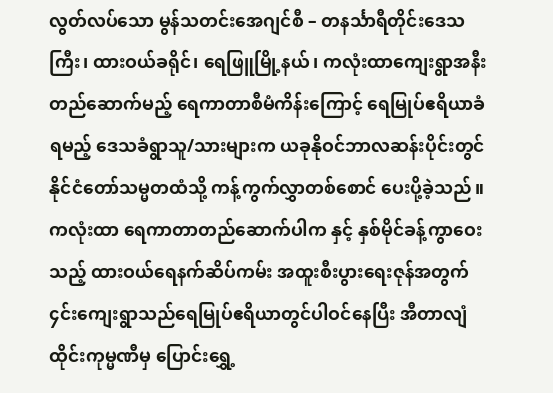လွတ်လပ်သော မွန်သတင်းအေဂျင်စီ – တနင်္သာရီတိုင်းဒေသကြီး၊ ထားဝယ်ခရိုင်၊ ရေဖြူမြို့နယ်၊ ကလုံးထာကျေးရွာအနီးတည်ဆောက်မည့် ရေကာတာစီမံကိန်းကြောင့် ရေမြုပ်ဧရိယာခံရမည့် ဒေသခံရွာသူ/သားများက ယခုနိုဝင်ဘာလဆန်းပိုင်းတွင် နိုင်ငံတော်သမ္မတထံသို့ ကန့်ကွက်လွှာတစ်စောင် ပေးပို့ခဲ့သည်။
ကလုံးထာ ရေကာတာတည်ဆောက်ပါက နှင့် နှစ်မိုင်ခန့်ကွာဝေးသည့် ထားဝယ်ရေနက်ဆိပ်ကမ်း အထူးစီးပွားရေးဇုန်အတွက် ၄င်းကျေးရွာသည်ရေမြုပ်ဧရိယာတွင်ပါဝင်နေပြီး အီတာလျံထိုင်းကုမ္မဏီမှ ပြောင်းရွှေ့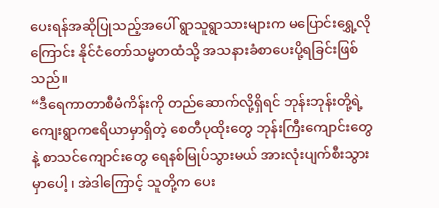ပေးရန်အဆိုပြုသည့်အပေါ် ရွာသူရွာသားများက မပြောင်းရွှေ့လိုကြောင်း နိုင်ငံတော်သမ္မတထံသို့ အသနားခံစာပေးပို့ရခြင်းဖြစ်သည်။
“ဒီရေကာတာစီမံကိန်းကို တည်ဆောက်လို့ရှိရင် ဘုန်းဘုန်းတို့ရဲ့ ကျေးရွာကဧရိယာမှာရှိတဲ့ စေတီပုထိုးတွေ ဘုန်းကြီးကျောင်းတွေနဲ့ စာသင်ကျောင်းတွေ ရေနစ်မြုပ်သွားမယ် အားလုံးပျက်စီးသွားမှာပေါ့ ၊ အဲဒါကြောင့် သူတို့က ပေး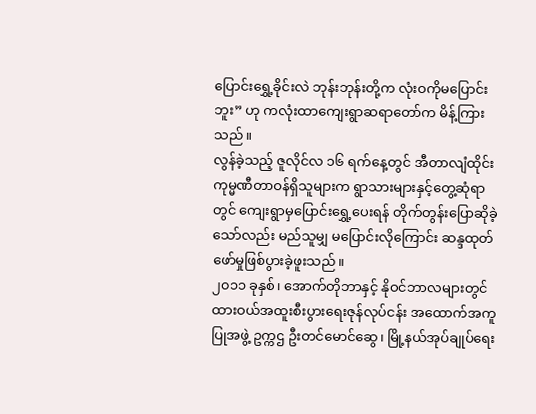ပြောင်းရွှေ့ခိုင်းလဲ ဘုန်းဘုန်းတို့က လုံးဝကိုမပြောင်းဘူး” ဟု ကလုံးထာကျေးရွာဆရာတော်က မိန့်ကြားသည်။
လွန်ခဲ့သည့် ဇူလိုင်လ ၁၆ ရက်နေ့တွင် အီတာလျံထိုင်းကုမ္မဏီတာဝန်ရှိသူများက ရွာသားများနှင့်တွေ့ဆုံရာတွင် ကျေးရွာမှပြောင်းရွှေ့ပေးရန် တိုက်တွန်းပြောဆိုခဲ့သော်လည်း မည်သူမျှ မပြောင်းလိုကြောင်း ဆန္ဒထုတ်ဖော်မှုဖြစ်ပွားခဲ့ဖူးသည်။
၂၀၁၁ ခုနှစ်၊ အောက်တိုဘာနှင့် နိုဝင်ဘာလများတွင် ထားဝယ်အထူးစီးပွားရေးဇုန်လုပ်ငန်း အထောက်အကူပြုအဖွဲ့ ဥက္ကဌ ဦးတင်မောင်ဆွေ၊ မြို့နယ်အုပ်ချုပ်ရေး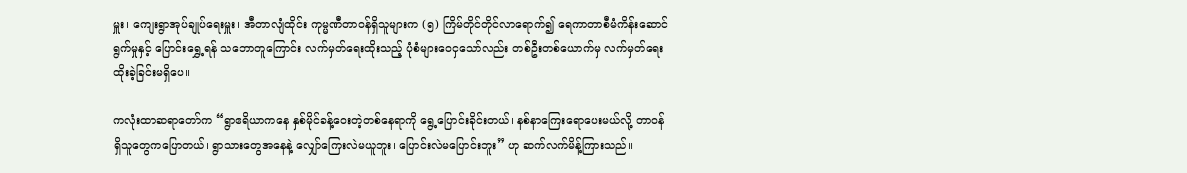မှူး၊ ကျေးရွာအုပ်ချုပ်ရေးမှူး၊ အီတာလျံထိုင်း ကုမ္မဏီတာဝန်ရှိသူများက (၅) ကြိမ်တိုင်တိုင်လာရောက်၍ ရေကာတာစီမံကိန်းဆောင်ရွက်မှုနှင့် ပြောင်းရွှေ့ရန် သဘောတူကြောင်း လက်မှတ်ရေးထိုးသည့် ပုံစံများဝေငှသော်လည်း တစ်ဦးတစ်ယောက်မှ လက်မှတ်ရေးထိုးခဲ့ခြင်းမရှိပေ။

ကလုံးထာဆရာတော်က “ရွာဧရိယာကနေ နှစ်မိုင်ခန့်ဝေးတဲ့တစ်နေရာကို ရွေ့ပြောင်းခိုင်းတယ်၊ နစ်နာကြေးရောပေးမယ်လို့ တာဝန်ရှိသူတွေကပြောတယ်၊ ရွာသားတွေအနေနဲ့ လျှော်ကြေးလဲမယူဘူး၊ ပြောင်းလဲမပြောင်းဘူး” ဟု ဆက်လက်မိန့်ကြားသည်။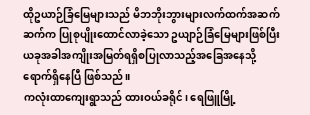ထိုဥယာဉ်ခြံမြေများသည် မိဘဘိုးဘွားများလက်ထက်အဆက်ဆက်က ပြုစုပျိုးထောင်လာခဲ့သော ဥယျာဉ်ခြံမြေများဖြစ်ပြီး ယခုအခါအကျိုးအမြတ်ရရှိစပြုလာသည့်အခြေအနေသို့ရောက်ရှိနေပြီ ဖြစ်သည်။
ကလုံးထာကျေးရွာသည် ထားဝယ်ခရိုင်၊ ရေဖြူမြို့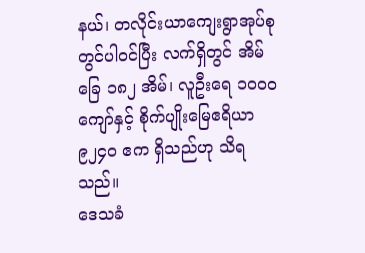နယ်၊ တလိုင်းယာကျေးရွာအုပ်စုတွင်ပါဝင်ပြီး လက်ရှိတွင် အိမ်ခြေ ၁၈၂ အိမ်၊ လူဦးရေ ၁၀ဝ၀ ကျော်နှင့် စိုက်ပျိုးမြေဧရိယာ ၉၂၄၀ ဧက ရှိသည်ဟု သိရသည်။
ဒေသခံ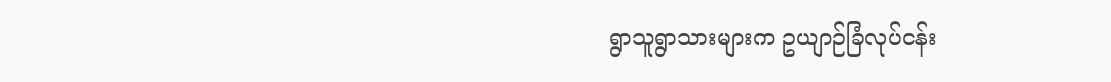ရွာသူရွာသားများက ဥယျာဉ်ခြံလုပ်ငန်း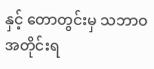နှင့် တောတွင်းမှ သဘာဝအတိုင်းရ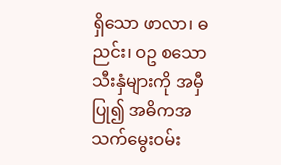ရှိသော ဖာလာ၊ ဓညင်း၊ ဝဥ စသော သီးနှံများကို အမှီပြု၍ အဓိကအသက်မွေးဝမ်း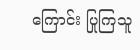ကြောင်း ပြုကြသူ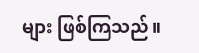များ ဖြစ်ကြသည်။